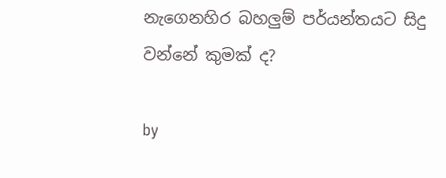නැගෙනහිර බහලුම් පර්යන්තයට සිදු වන්නේ කුමක් ද?

by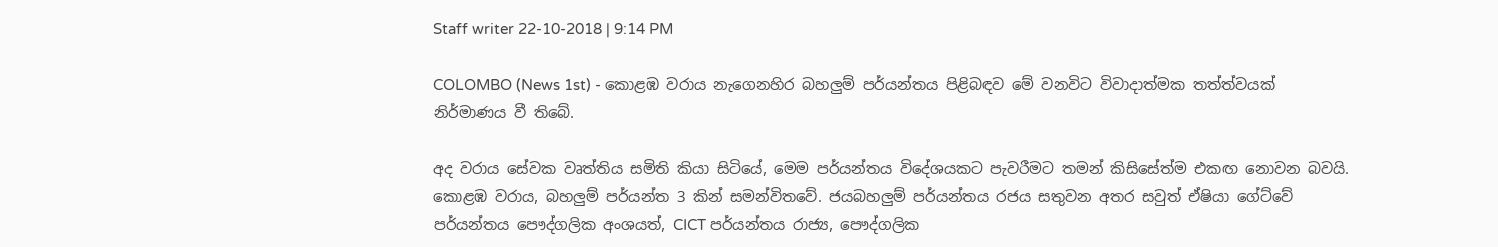Staff writer 22-10-2018 | 9:14 PM

COLOMBO (News 1st) - කොළඹ වරාය නැගෙනහිර බහලුම් පර්යන්තය පිළිබඳව මේ වනවිට විවාදාත්මක තත්ත්වයක් නිර්මාණය වී තිබේ.

අද වරාය සේවක වෘත්තිය සමිති කියා සිටියේ, මෙම පර්යන්තය විදේශයකට පැවරීමට තමන් කිසිසේත්ම එකඟ නොවන බවයි. කොළඹ වරාය, බහලුම් පර්යන්ත 3 කින් සමන්විතවේ. ජයබහලුම් පර්යන්තය රජය සතුවන අතර සවුත් ඒෂියා ගේට්වේ පර්යන්තය පෞද්ගලික අංශයත්, CICT පර්යන්තය රාජ්‍ය, පෞද්ගලික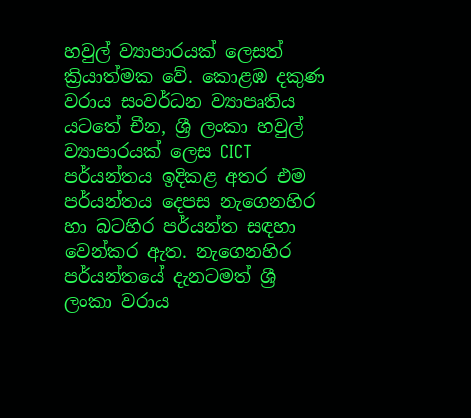හවුල් ව්‍යාපාරයක් ලෙසත් ක්‍රියාත්මක වේ. කොළඹ දකුණ වරාය සංවර්ධන ව්‍යාපෘතිය යටතේ චීන, ශ්‍රී ලංකා හවුල් ව්‍යාපාරයක් ලෙස CICT පර්යන්තය ඉදිකළ අතර එම පර්යන්තය දෙපස නැගෙනහිර හා බටහිර පර්යන්ත සඳහා වෙන්කර ඇත. නැගෙනහිර පර්යන්තයේ දැනටමත් ශ්‍රී ලංකා වරාය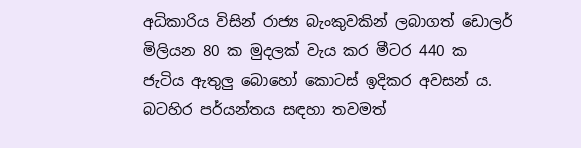අධිකාරිය විසින් රාජ්‍ය බැංකුවකින් ලබාගත් ඩොලර් මිලියන 80 ක මුදලක් වැය කර මීටර 440 ක ජැටිය ඇතුලු බොහෝ කොටස් ඉදිකර අවසන් ය. බටහිර පර්යන්තය සඳහා තවමත්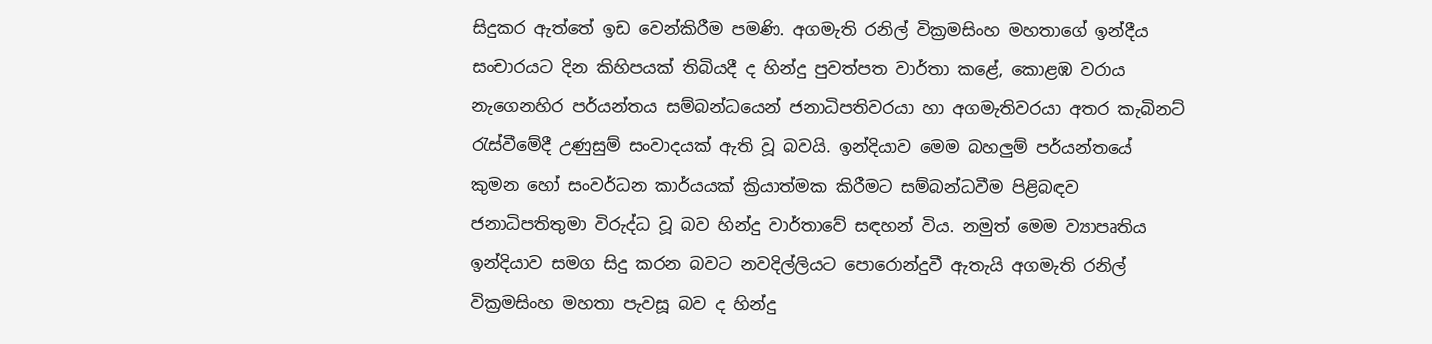සිදුකර ඇත්තේ ඉඩ වෙන්කිරීම පමණි. අගමැති රනිල් වික්‍රමසිංහ මහතාගේ ඉන්දීය සංචාරයට දින කිහිපයක් තිබියදී ද හින්දු පුවත්පත වාර්තා කළේ, කොළඹ වරාය නැගෙනහිර පර්යන්තය සම්බන්ධයෙන් ජනාධිපතිවරයා හා අගමැතිවරයා අතර කැබිනට් රැස්වීමේදී උණුසුම් සංවාදයක් ඇති වූ බවයි. ඉන්දියාව මෙම බහලුම් පර්යන්තයේ කුමන හෝ සංවර්ධන කාර්යයක් ක්‍රියාත්මක කිරීමට සම්බන්ධවීම පිළිබඳව ජනාධිපතිතුමා විරුද්ධ වූ බව හින්දු වාර්තාවේ සඳහන් විය. නමුත් මෙම ව්‍යාපෘතිය ඉන්දියාව සමග සිදු කරන බවට නවදිල්ලියට පොරොන්දුවී ඇතැයි අගමැති රනිල් වික්‍රමසිංහ මහතා පැවසූ බව ද හින්දු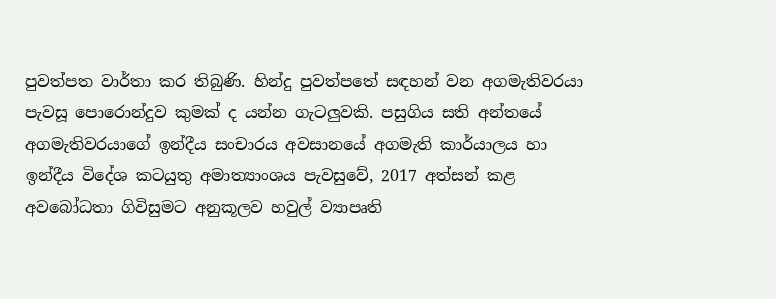පුවත්පත වාර්තා කර තිබුණි. හින්දු පුවත්පතේ සඳහන් වන අගමැතිවරයා පැවසූ පොරොන්දුව කුමක් ද යන්න ගැටලුවකි. පසුගිය සති අන්තයේ අගමැතිවරයාගේ ඉන්දීය සංචාරය අවසානයේ අගමැති කාර්යාලය හා ඉන්දීය විදේශ කටයුතු අමාත්‍යාංශය පැවසුවේ, 2017 අත්සන් කළ අවබෝධතා ගිවිසුමට අනුකූලව හවුල් ව්‍යාපෘති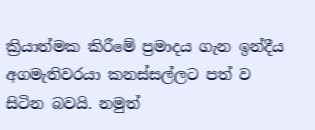ක්‍රියාත්මක කිරීමේ ප්‍රමාදය ගැන ඉන්දීය අගමැතිවරයා කනස්සල්ලට පත් ව සිටින බවයි. නමුත්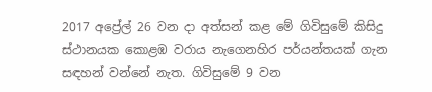2017 අප්‍රේල් 26 වන දා අත්සන් කළ මේ ගිවිසුමේ කිසිදු ස්ථානයක කොළඹ වරාය නැගෙනහිර පර්යන්තයක් ගැන සඳහන් වන්නේ නැත. ගිවිසුමේ 9 වන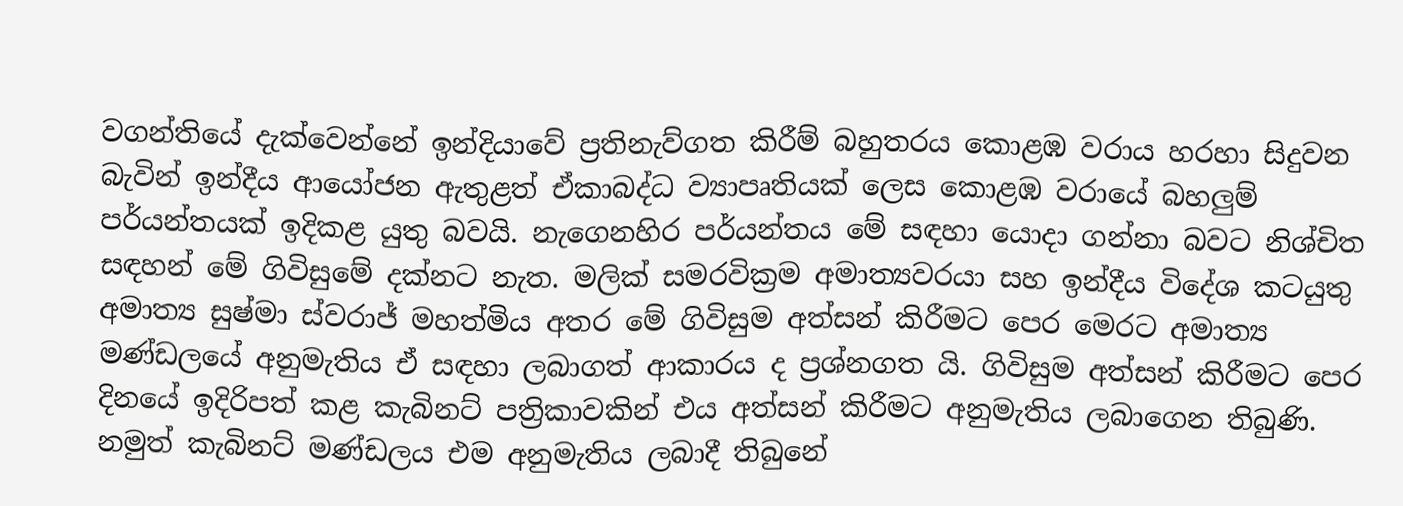වගන්තියේ දැක්වෙන්නේ ඉන්දියාවේ ප්‍රතිනැව්ගත කිරීම් බහුතරය කොළඹ වරාය හරහා සිදුවන බැවින් ඉන්දීය ආයෝජන ඇතුළත් ඒකාබද්ධ ව්‍යාපෘතියක් ලෙස කොළඹ වරායේ බහලුම් පර්යන්තයක් ඉදිකළ යුතු බවයි. නැගෙනහිර පර්යන්තය මේ සඳහා යොදා ගන්නා බවට නිශ්චිත සඳහන් මේ ගිවිසුමේ දක්නට නැත. මලික් සමරවික්‍රම අමාත්‍යවරයා සහ ඉන්දීය විදේශ කටයුතු අමාත්‍ය සුෂ්මා ස්වරාජ් මහත්මිය අතර මේ ගිවිසුම අත්සන් කිරීමට පෙර මෙරට අමාත්‍ය මණ්ඩලයේ අනුමැතිය ඒ සඳහා ලබාගත් ආකාරය ද ප්‍රශ්නගත යි. ගිවිසුම අත්සන් කිරීමට පෙර දිනයේ ඉදිරිපත් කළ කැබිනට් පත්‍රිකාවකින් එය අත්සන් කිරීමට අනුමැතිය ලබාගෙන තිබුණි. නමුත් කැබිනට් මණ්ඩලය එම අනුමැතිය ලබාදී තිබුනේ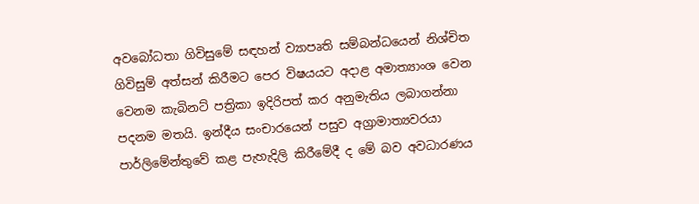අවබෝධතා ගිවිසුමේ සඳහන් ව්‍යාපෘති සම්බන්ධයෙන් නිශ්චිත ගිවිසුම් අත්සන් කිරීමට පෙර විෂයයට අදාළ අමාත්‍යාංශ වෙන වෙනම කැබිනට් පත්‍රිකා ඉදිරිපත් කර අනුමැතිය ලබාගන්නා පදනම මතයි. ඉන්දීය සංචාරයෙන් පසුව අග්‍රාමාත්‍යවරයා පාර්ලිමේන්තුවේ කළ පැහැදිලි කිරීමේදී ද මේ බව අවධාරණය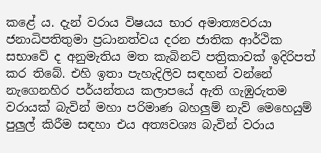කළේ ය. දැන් වරාය විෂයය භාර අමාත්‍යවරයා ජනාධිපතිතුමා ප්‍රධානත්වය දරන ජාතික ආර්ථික සභාවේ ද අනුමැතිය මත කැබිනට් පත්‍රිකාවක් ඉදිරිපත් කර තිබේ. එහි ඉතා පැහැදිලිව සඳහන් වන්නේ නැගෙනහිර පර්යන්තය කලාපයේ ඇති ගැඹුරුතම වරායක් බැවින් මහා පරිමාණ බහලුම් නැව් මෙහෙයුම් පුලුල් කිරීම සඳහා එය අත්‍යවශ්‍ය බැවින් වරාය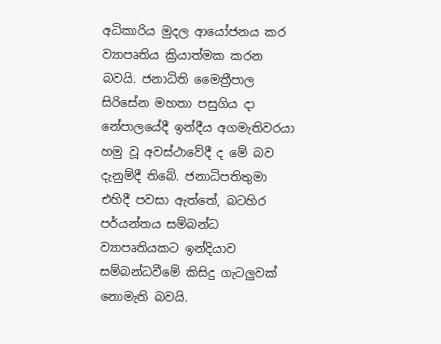අධිකාරිය මුදල ආයෝජනය කර ව්‍යාපෘතිය ක්‍රියාත්මක කරන බවයි. ජනාධිති මෛත්‍රීපාල සිරිසේන මහතා පසුගිය දා නේපාලයේදී ඉන්දීය අගමැතිවරයා හමු වූ අවස්ථාවේදී ද මේ බව දැනුම්දී තිබේ. ජනාධිපතිතුමා එහිදී පවසා ඇත්තේ, බටහිර පර්යන්තය සම්බන්ධ ව්‍යාපෘතියකට ඉන්දියාව සම්බන්ධවීමේ කිසිදු ගැටලුවක් නොමැති බවයි.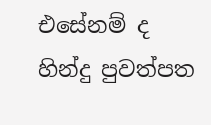එසේනම් ද හින්දු පුවත්පත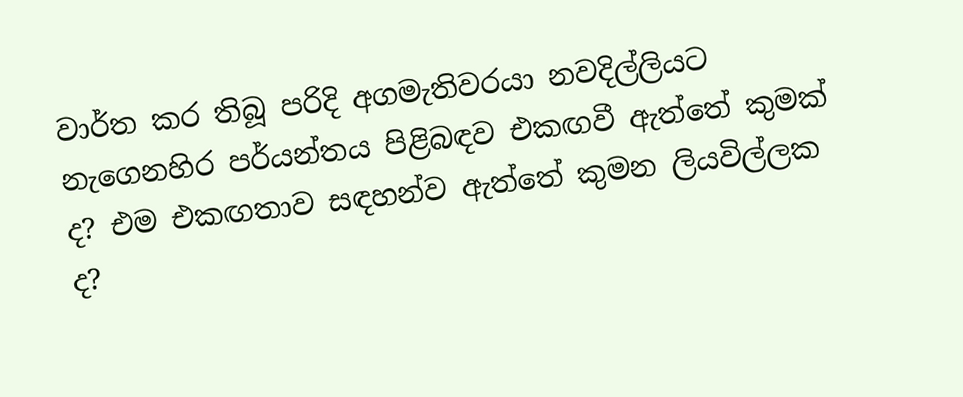වාර්ත කර තිබූ පරිදි අගමැතිවරයා නවදිල්ලියට නැගෙනහිර පර්යන්තය පිළිබඳව එකඟවී ඇත්තේ කුමක් ද? එම එකඟතාව සඳහන්ව ඇත්තේ කුමන ලියවිල්ලක ද?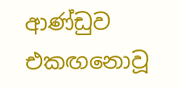ආණ්ඩුව එකඟනොවූ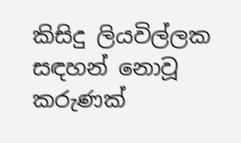කිසිදු ලියවිල්ලක සඳහන් නොවූ කරුණක්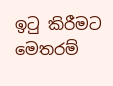ඉටු කිරීමට මෙතරම්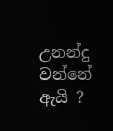උනන්දු වන්නේ ඇයි ?